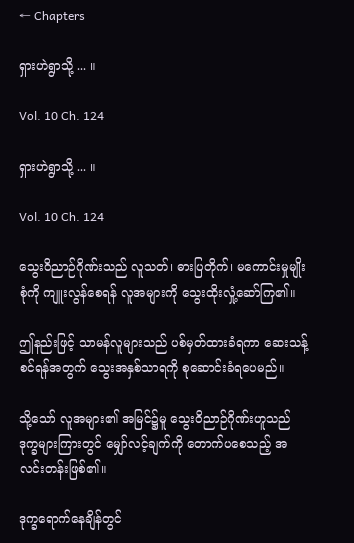← Chapters

ရှားဟဲရွာသို့ ... ။

Vol. 10 Ch. 124

ရှားဟဲရွာသို့ ... ။

Vol. 10 Ch. 124

သွေးဝိညာဉ်ဂိုဏ်းသည် လူသတ်၊ ဓားပြတိုက်၊ မကောင်းမှုမျိုးစုံကို ကျူးလွန်စေရန် လူအများကို သွေးထိုးလှုံ့ဆော်ကြ၏။

ဤနည်းဖြင့် သာမန်လူများသည် ပစ်မှတ်ထားခံရကာ ဆေးသန့်စင်ရန်အတွက် သွေးအနှစ်သာရကို စုဆောင်းခံရပေမည်။

သို့သော် လူအများ၏ အမြင်၌မူ သွေးဝိညာဉ်ဂိုဏ်းဟူသည် ဒုက္ခများကြားတွင် မျှော်လင့်ချက်ကို တောက်ပစေသည့် အလင်းတန်းဖြစ်၏။

ဒုက္ခရောက်နေချိန်တွင်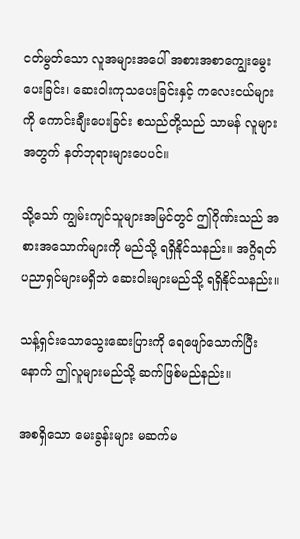ငတ်မွတ်သော လူအများအပေါ် အစားအစာကျွေးမွေးပေးခြင်း၊ ဆေးဝါးကုသပေးခြင်းနှင့် ကလေးငယ်များကို ကောင်းချီးပေးခြင်း စသည်တို့သည် သာမန် လူများအတွက် နတ်ဘုရားများပေပင်။

သို့သော် ကျွမ်းကျင်သူများအမြင်တွင် ဤဂိုဏ်းသည် အစားအသောက်များကို မည်သို့ ရရှိနိုင်သနည်း။ အဂ္ဂိရတ်ပညာရှင်များမရှိဘဲ ဆေးဝါးများမည်သို့ ရရှိနိုင်သနည်း။

သန့်ရှင်းသောသွေးဆေးပြားကို ရေဖျော်သောက်ပြီးနောက် ဤလူများမည်သို့ ဆက်ဖြစ်မည်နည်း။

အစရှိသော မေးခွန်းများ မဆက်မ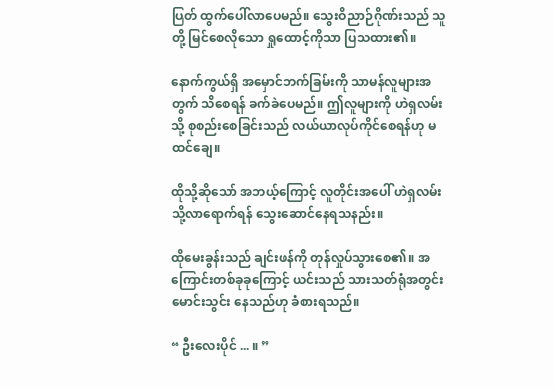ပြတ် ထွက်ပေါ်လာပေမည်။ သွေးဝိညာဉ်ဂိုဏ်းသည် သူတို့ မြင်စေလိုသော ရှုထောင့်ကိုသာ ပြသထား၏။

နောက်ကွယ်ရှိ အမှောင်ဘက်ခြမ်းကို သာမန်လူများအတွက် သိစေရန် ခက်ခဲပေမည်။ ဤလူများကို ဟဲရှလမ်းသို့ စုစည်းစေခြင်းသည် လယ်ယာလုပ်ကိုင်စေရန်ဟု မထင်ချေ။

ထိုသို့ဆိုသော် အဘယ့်ကြောင့် လူတိုင်းအပေါ် ဟဲရှလမ်းသို့လာရောက်ရန် သွေးဆောင်နေရသနည်း။

ထိုမေးခွန်းသည် ချင်းဖန်ကို တုန်လှုပ်သွားစေ၏။ အကြောင်းတစ်ခုခုကြောင့် ယင်းသည် သားသတ်ရုံအတွင်း မောင်းသွင်း နေသည်ဟု ခံစားရသည်။

“ ဦးလေးပိုင် ... ။ ”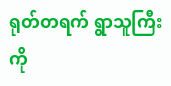ရုတ်တရက် ရွာသူကြီးကို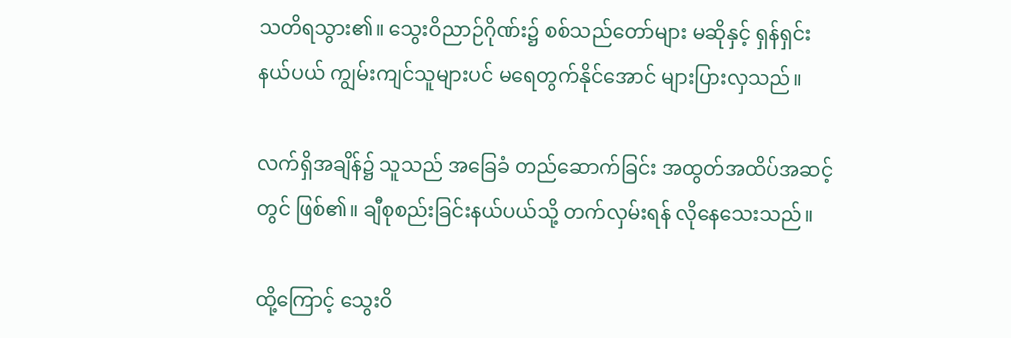သတိရသွား၏။ သွေးဝိညာဉ်ဂိုဏ်း၌ စစ်သည်တော်များ မဆိုနှင့် ရှန်ရှင်းနယ်ပယ် ကျွမ်းကျင်သူများပင် မရေတွက်နိုင်အောင် များပြားလှသည်။

လက်ရှိအချိန်၌ သူသည် အခြေခံ တည်ဆောက်ခြင်း အထွတ်အထိပ်အဆင့်တွင် ဖြစ်၏။ ချီစုစည်းခြင်းနယ်ပယ်သို့ တက်လှမ်းရန် လိုနေသေးသည်။

ထို့ကြောင့် သွေးဝိ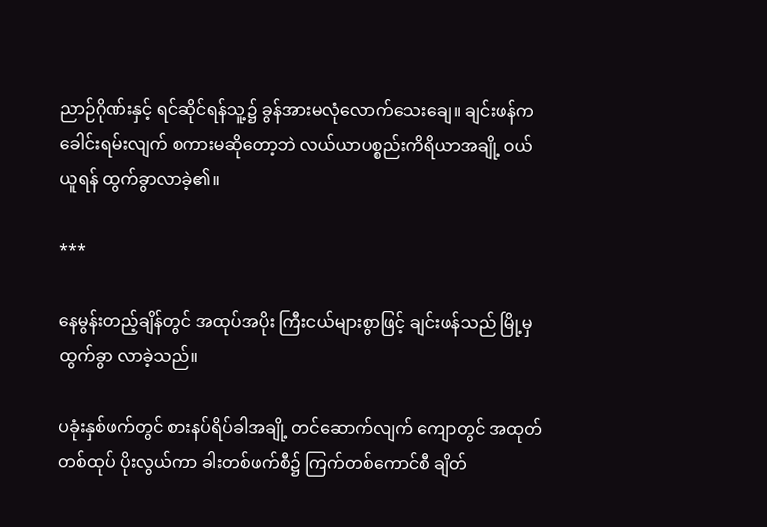ညာဉ်ဂိုဏ်းနှင့် ရင်ဆိုင်ရန်သူ့၌ ခွန်အားမလုံလောက်သေးချေ။ ချင်းဖန်က ခေါင်းရမ်းလျက် စကားမဆိုတော့ဘဲ လယ်ယာပစ္စည်းကိရိယာအချို့ ဝယ်ယူရန် ထွက်ခွာလာခဲ့၏။

***

နေမွန်းတည့်ချိန်တွင် အထုပ်အပိုး ကြီးငယ်များစွာဖြင့် ချင်းဖန်သည် မြို့မှထွက်ခွာ လာခဲ့သည်။

ပခုံးနှစ်ဖက်တွင် စားနပ်ရိပ်ခါအချို့ တင်ဆောက်လျက် ကျောတွင် အထုတ်တစ်ထုပ် ပိုးလွယ်ကာ ခါးတစ်ဖက်စီ၌ ကြက်တစ်ကောင်စီ ချိတ်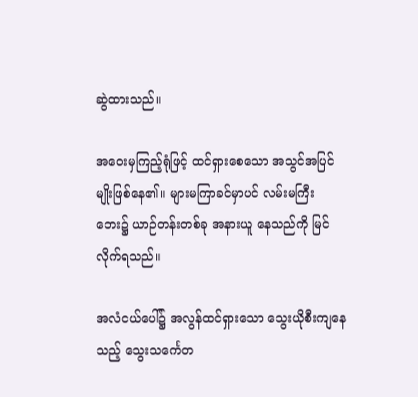ဆွဲထားသည်။

အဝေးမှကြည့်ရုံဖြင့် ထင်ရှားစေသော အသွင်အပြင်မျိုးဖြစ်နေ၏။ များမကြာခင်မှာပင် လမ်းမကြီးဘေး၌ ယာဉ်တန်းတစ်ခု အနားယူ နေသည်ကို မြင်လိုက်ရသည်။

အလံငယ်ပေါ်၌ အလွန်ထင်ရှားသော သွေးယိုစီးကျနေသည့် သွေးသင်္ကေတ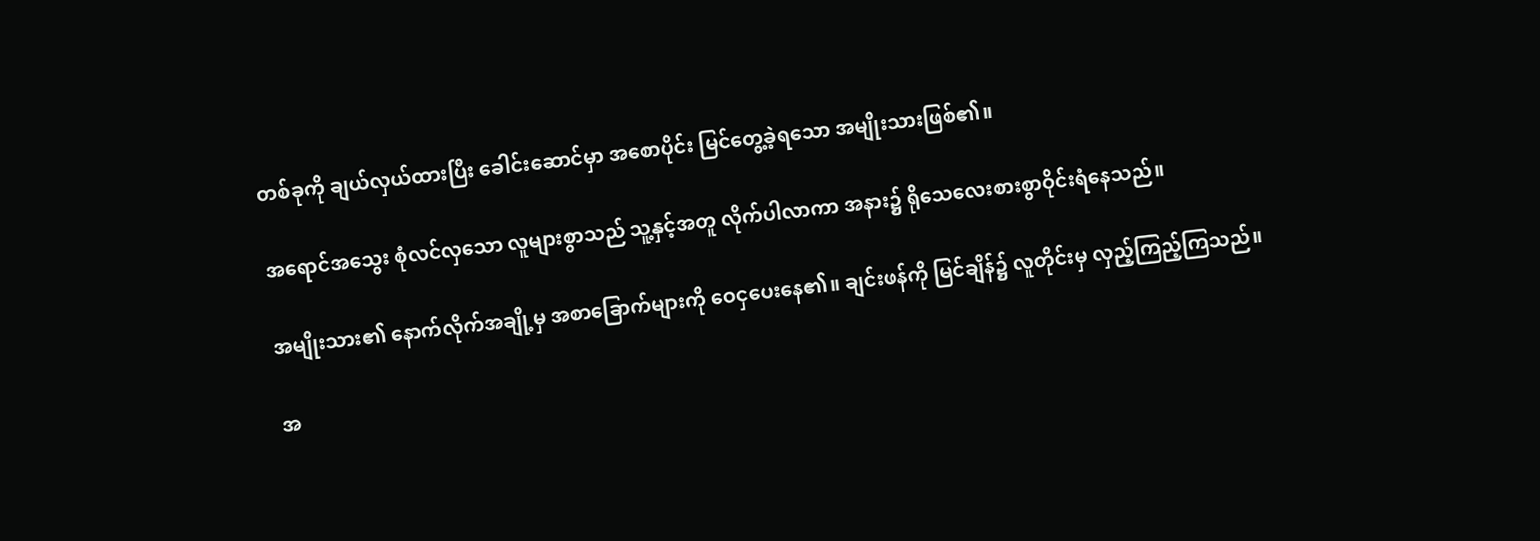တစ်ခုကို ချယ်လှယ်ထားပြီး ခေါင်းဆောင်မှာ အစောပိုင်း မြင်တွေ့ခဲ့ရသော အမျိုးသားဖြစ်၏။

အ‌ရောင်အသွေး စုံလင်လှသော လူများစွာသည် သူ့နှင့်အတူ လိုက်ပါလာကာ အနား၌ ရိုသေလေးစားစွာဝိုင်းရံနေသည်။

အမျိုးသား၏ နောက်လိုက်အချို့မှ အစာခြောက်များကို ဝေငှပေးနေ၏။ ချင်းဖန်ကို မြင်ချိန်၌ လူတိုင်းမှ လှည့်ကြည့်ကြသည်။

အ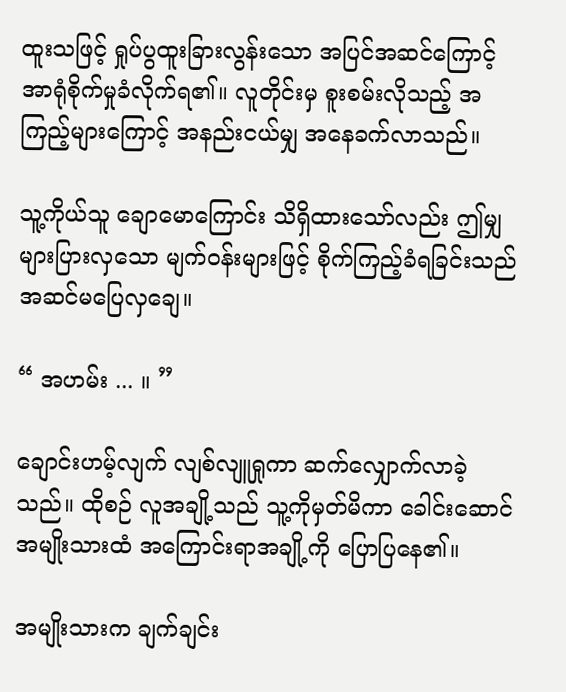ထူးသဖြင့် ရှုပ်ပွထူးခြားလွန်းသော အပြင်အဆင်ကြောင့် အာရုံစိုက်မှုခံလိုက်ရ၏။ လူတိုင်းမှ စူးစမ်းလိုသည့် အကြည့်များကြောင့် အနည်းငယ်မျှ အနေခက်လာသည်။

သူ့ကိုယ်သူ ချောမောကြောင်း သိရှိထားသော်လည်း ဤမျှများပြားလှသော မျက်ဝန်းများဖြင့် စိုက်ကြည့်ခံရခြင်းသည် အဆင်မပြေလှချေ။

“ အဟမ်း ... ။ ”

ချောင်းဟမ့်လျက် လျစ်လျူရှုကာ ဆက်လျှောက်လာခဲ့သည်။ ထိုစဉ် လူအချို့သည် သူ့ကိုမှတ်မိကာ ခေါင်းဆောင်အမျိုးသားထံ အကြောင်းရာအချို့ကို ပြောပြနေ၏။

အမျိုးသားက ချက်ချင်း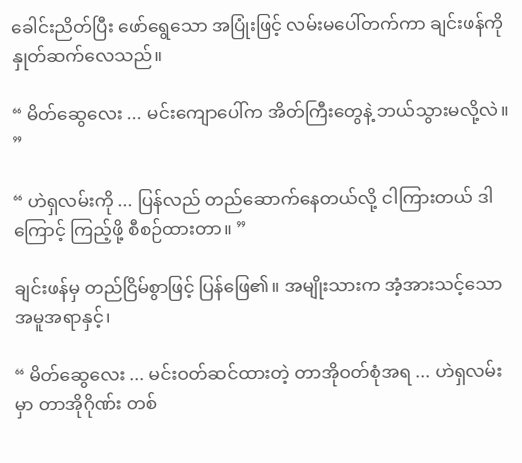ခေါင်းညိတ်ပြီး ဖော်ရွေသော အပြုံးဖြင့် လမ်းမပေါ်တက်ကာ ချင်းဖန်ကို နှုတ်ဆက်လေသည်။

“ မိတ်ဆွေလေး ... မင်းကျောပေါ်က အိတ်ကြီးတွေနဲ့ ဘယ်သွားမလို့လဲ။ ”

“ ဟဲရှလမ်းကို ... ပြန်လည် တည်ဆောက်နေတယ်လို့ ငါကြားတယ် ဒါကြောင့် ကြည့်ဖို့ စီစဉ်ထားတာ။ ”

ချင်းဖန်မှ တည်ငြိမ်စွာဖြင့် ပြန်ဖြေ၏။ အမျိုးသားက အံ့အားသင့်သော အမူအရာနှင့်၊

“ မိတ်ဆွေလေး ... မင်းဝတ်ဆင်ထားတဲ့ တာအိုဝတ်စုံအရ ... ဟဲရှလမ်းမှာ တာအိုဂိုဏ်း တစ်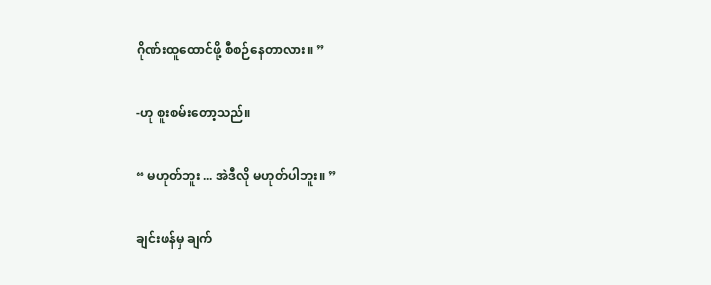ဂိုဏ်းထူထောင်ဖို့ စီစဉ်နေတာလား။ ”

-ဟု စူးစမ်းတော့သည်။

“ မဟုတ်ဘူး ... အဲဒီလို မဟုတ်ပါဘူး။ ”

ချင်းဖန်မှ ချက်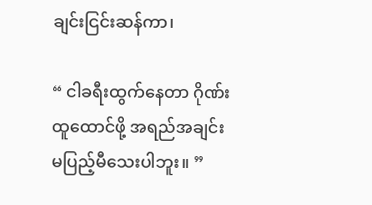ချင်းငြင်းဆန်ကာ၊

“ ငါခရီးထွက်နေတာ ဂိုဏ်းထူထောင်ဖို့ အရည်အချင်း မပြည့်မီသေးပါဘူး။ ”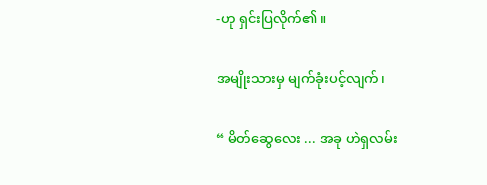-ဟု ရှင်းပြလိုက်၏။

အမျိုးသားမှ မျက်ခုံးပင့်လျက်၊

“ မိတ်ဆွေလေး ... အခု ဟဲရှလမ်း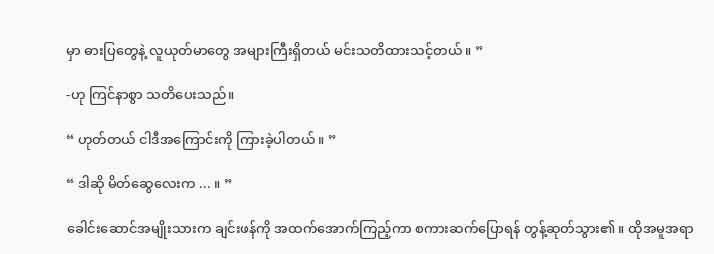မှာ ဓားပြတွေနဲ့ လူယုတ်မာတွေ အများကြီးရှိတယ် မင်းသတိထားသင့်တယ်။ ”

-ဟု ကြင်နာစွာ သတိပေးသည်။

“ ဟုတ်တယ် ငါဒီအကြောင်းကို ကြားခဲ့ပါတယ်။ ”

“ ဒါဆို မိတ်ဆွေလေးက ... ။ ”

ခေါင်းဆောင်အမျိုးသားက ချင်းဖန်ကို အထက်အောက်ကြည့်ကာ စကားဆက်ပြောရန် တွန့်ဆုတ်သွား၏။ ထိုအမူအရာ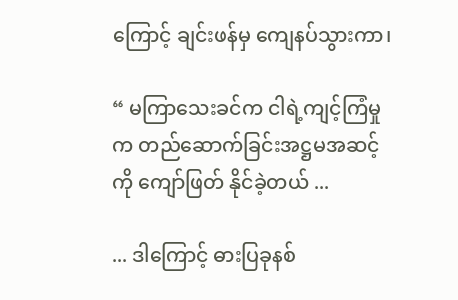ကြောင့် ချင်းဖန်မှ ကျေနပ်သွားကာ၊

“ မကြာသေးခင်က ငါရဲ့ကျင့်ကြံမှုက တည်ဆောက်ခြင်းအဋ္ဌမအဆင့်ကို ကျော်ဖြတ် နိုင်ခဲ့တယ် ...

... ဒါကြောင့် ဓားပြခုနစ်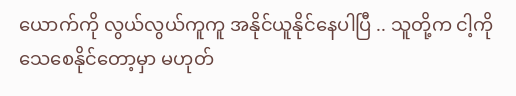ယောက်ကို လွယ်လွယ်ကူကူ အနိုင်ယူနိုင်နေပါပြီ .. သူတို့က ငါ့ကိုသေစေနိုင်တော့မှာ မဟုတ်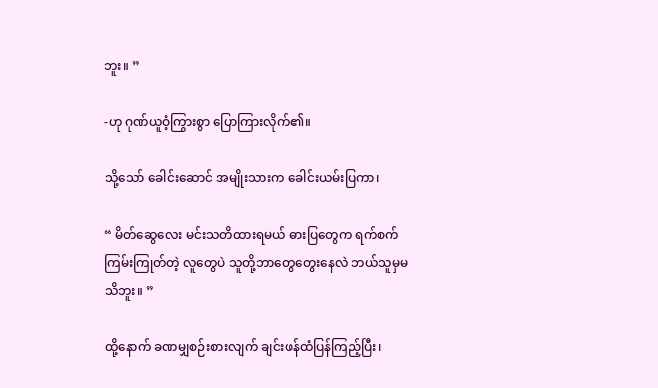ဘူး။ ”

-ဟု ဂုဏ်ယူဝံ့ကြွားစွာ ပြောကြားလိုက်၏။

သို့သော် ခေါင်းဆောင် အမျိုးသားက ခေါင်းယမ်းပြကာ၊

“ မိတ်ဆွေလေး မင်းသတိထားရမယ် ဓားပြတွေက ရက်စက်ကြမ်းကြုတ်တဲ့ လူတွေပဲ သူတို့ဘာတွေတွေးနေလဲ ဘယ်သူမှမသိဘူး။ ”

ထို့နောက် ခဏမျှစဉ်းစားလျက် ချင်းဖန်ထံပြန်ကြည့်ပြီး၊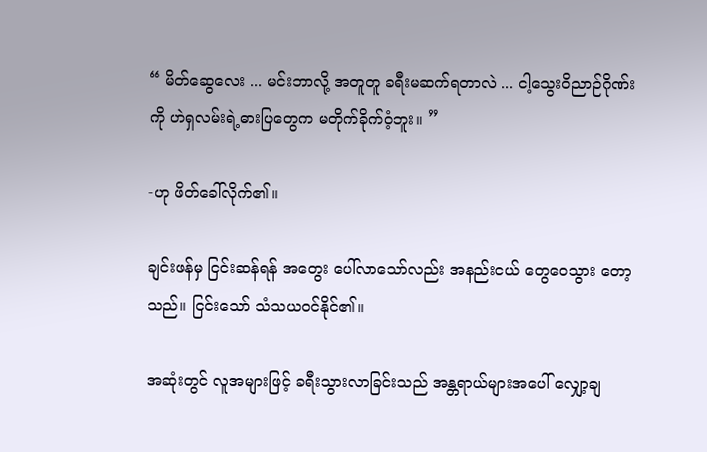“ မိတ်ဆွေလေး ... မင်းဘာလို့ အတူတူ ခရီးမဆက်ရတာလဲ ... ငါ့သွေးဝိညာဉ်ဂိုဏ်းကို ဟဲရှလမ်းရဲ့ဓားပြတွေက မတိုက်ခိုက်ဝံ့ဘူး။ ”

-ဟု ဖိတ်ခေါ်လိုက်၏။

ချင်းဖန်မှ ငြင်းဆန်ရန် အတွေး ပေါ်လာသော်လည်း အနည်းငယ် တွေဝေသွား တော့သည်။ ငြင်းသော် သံသယဝင်နိုင်၏။

အဆုံးတွင် လူအများဖြင့် ခရီးသွားလာခြင်းသည် အန္တရာယ်များအပေါ် လျှော့ချ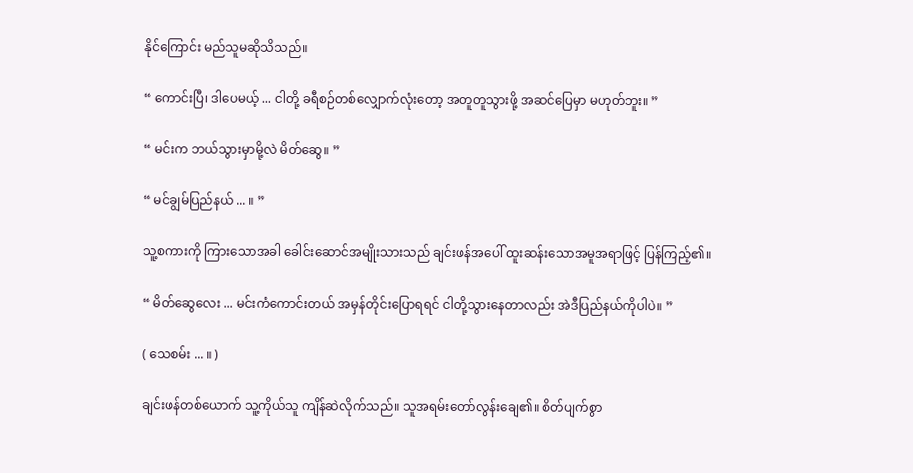နိုင်ကြောင်း မည်သူမဆိုသိသည်။

“ ကောင်းပြီ၊ ဒါပေမယ့် ... ငါတို့ ခရီစဉ်တစ်လျှောက်လုံးတော့ အတူတူသွားဖို့ အဆင်ပြေမှာ မဟုတ်ဘူး။ ”

“ မင်းက ဘယ်သွားမှာမို့လဲ မိတ်ဆွေ။ ”

“ မင်ချွမ်ပြည်နယ် ... ။ ”

သူ့စကားကို ကြားသောအခါ ခေါင်းဆောင်အမျိုးသားသည် ချင်းဖန်အပေါ် ထူးဆန်းသောအမူအရာဖြင့် ပြန်ကြည့်၏။

“ မိတ်ဆွေလေး ... မင်းကံကောင်းတယ် အမှန်တိုင်းပြောရရင် ငါတို့သွားနေတာလည်း အဲဒီပြည်နယ်ကိုပါပဲ။ ”

( သေစမ်း ... ။ )

ချင်းဖန်တစ်ယောက် သူ့ကိုယ်သူ ကျိန်ဆဲလိုက်သည်။ သူအရမ်းတော်လွန်းချေ၏။ စိတ်ပျက်စွာ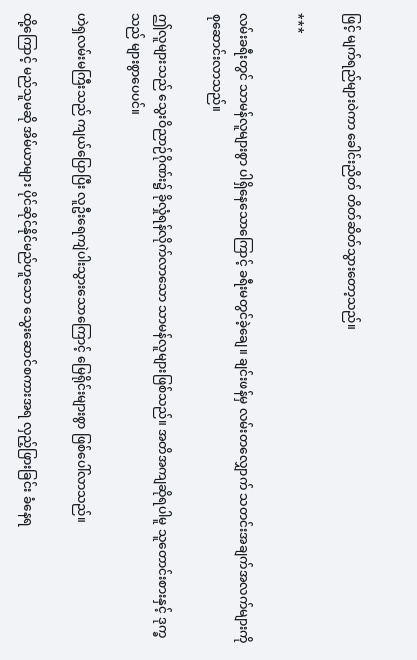ဖြင့် မျက်ရည်များဝဲကာ ခေါင်းညိတ် တိတ်ဆိတ်သွား‌တော့သည်။

***

လမ်းခရီးတွင် သာမန်လူများစွာ ပါရှိနေသောကြောင့် ခရီးမတွင်ခဲ့ချေ။ ချင်းဖန်မှ လမ်းတလျှောက် သတင်းအချက်အလက်များကို စုဆောင်းလာသည်။

ဤလူများသည် သွေးဝိညာဉ်ဂိုဏ်း၌ ခိုလှုံရန်လိုက်လာသော သာမန်လူများဖြစ်သည်။ အတိအကျဆိုရပါမူ သူတောင်းစားနှင့် ဒုက္ခသည် များစွာပေပင်။

ဟဲရှလမ်းမကြီးသည် ကျယ်ပြောပြီး လူဦးရေကျဲပါးသွားသောကြောင့် မြေရိုင်းများစွာ ဖြစ်ပေါ်လာသည်။

ထို့ကြောင့် မည်သူမဆို အိမ်ယာများ ပိုင်ဆိုင်နိုင်မည်ဟူသော သွေးဆောင်စကားအရ လှည့်ဖြားခြင်း ခံနေရ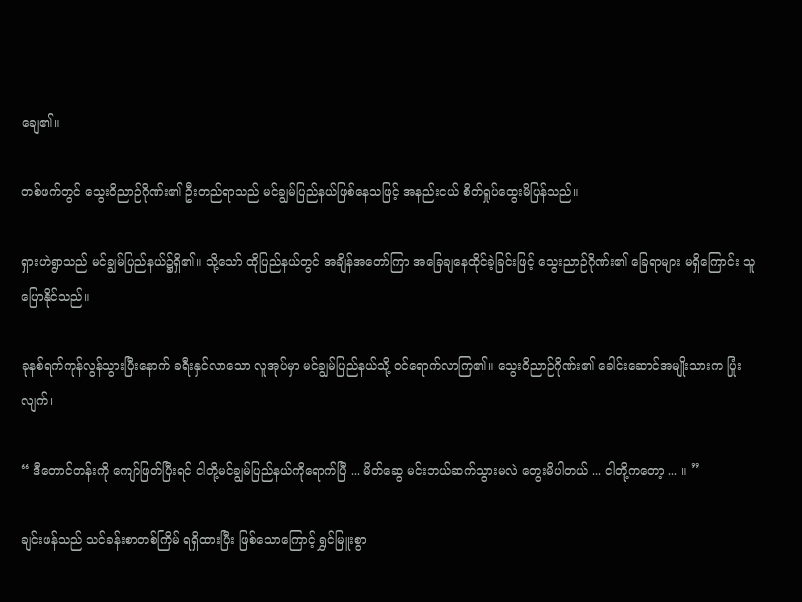ချေ၏။

တစ်ဖက်တွင် သွေးဝိညာဉ်ဂိုဏ်း၏ ဦးတည်ရာသည် မင်ချွမ်ပြည်နယ်ဖြစ်နေသဖြင့် အနည်းငယ် စိတ်ရှုပ်ထွေးမိပြန်သည်။

ရှားဟဲရွာသည် မင်ချွမ်ပြည်နယ်၌ရှိ၏။ သို့သော် ထိုပြည်နယ်တွင် အချိန်အတော်ကြာ အခြေချနေထိုင်ခဲ့ခြင်းဖြင့် သွေးညာဉ်ဂိုဏ်း၏ ခြေရာများ မရှိကြောင်း သူပြောနိုင်သည်။

ခုနစ်ရက်ကုန်လွန်သွားပြီးနောက် ခရီးနှင်လာသော လူအုပ်မှာ မင်ချွမ်ပြည်နယ်သို့ ဝင်ရောက်လာကြ၏။ သွေးဝိညာဉ်ဂိုဏ်း၏ ခေါင်း‌ဆောင်အမျိုးသားက ပြုံးလျက်၊

“ ဒီတောင်တန်းကို ကျော်ဖြတ်ပြီးရင် ငါတို့မင်ချွမ်ပြည်နယ်ကိုရောက်ပြီ ... မိတ်ဆွေ မင်းဘယ်ဆက်သွားမလဲ တွေးမိပါတယ် ... ငါတို့ကတော့ ... ။ ”

ချင်းဖန်သည် သင်ခန်းစာတစ်ကြိမ် ရရှိထားပြီး ဖြစ်သောကြောင့် ရွှင်မြူးစွာ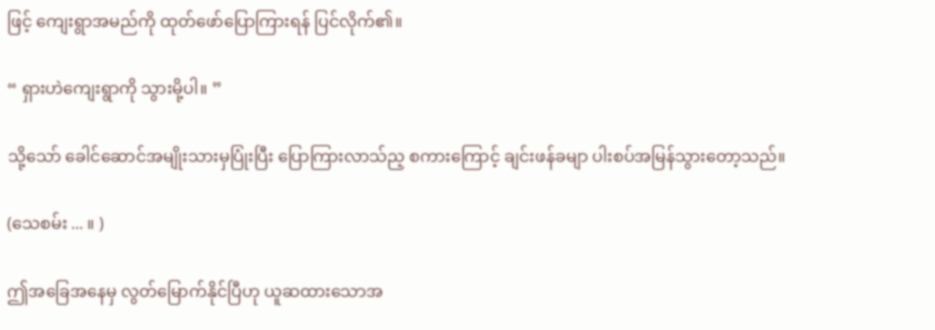ဖြင့် ကျေးရွာအမည်ကို ထုတ်ဖော်ပြောကြားရန် ပြင်လိုက်၏။

“ ရှားဟဲကျေးရွာကို သွားမို့ပါ။ ”

သို့သော် ခေါင်ဆောင်အမျိုးသားမှပြုံးပြီး ပြောကြားလာသ်ည့ စကားကြောင့် ချင်းဖန်ခမျာ ပါးစပ်အမြန်သွားတော့သည်။

(သေစမ်း ... ။ )

ဤအခြေအနေမှ လွတ်မြောက်နိုင်ပြီဟု ယူဆထားသောအ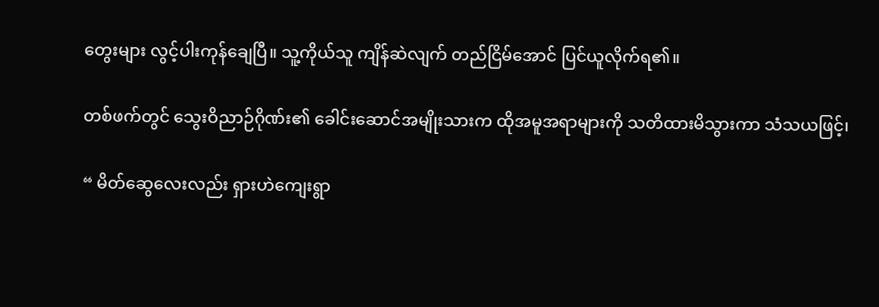တွေးများ လွင့်ပါးကုန်ချေပြီ။ သူ့ကိုယ်သူ ကျိန်ဆဲလျက် တည်ငြိမ်အောင် ပြင်ယူလိုက်ရ၏။

တစ်ဖက်တွင် သွေးဝိညာဉ်ဂိုဏ်း၏ ခေါင်းဆောင်အမျိုးသားက ထိုအမူအရာများကို သတိထားမိသွားကာ သံသယဖြင့်၊

“ မိတ်ဆွေလေးလည်း ရှားဟဲကျေးရွာ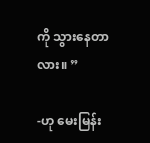ကို သွားနေတာလား။ ”

-ဟု မေးမြန်း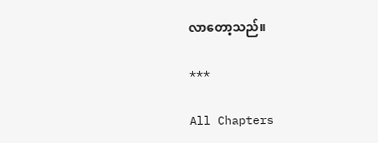လာတော့သည်။

***

All Chapters